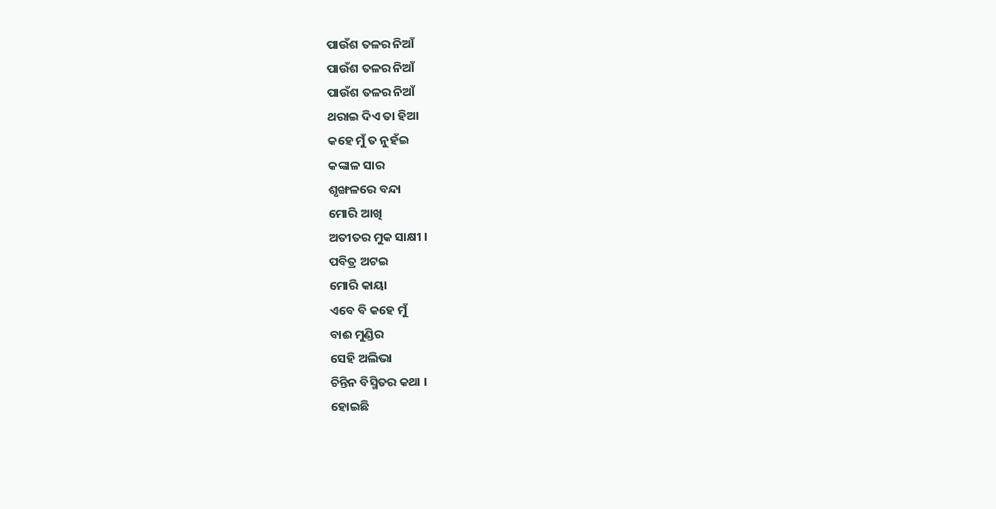ପାଉଁଶ ତଳର ନିଆଁ
ପାଉଁଶ ତଳର ନିଆଁ
ପାଉଁଶ ତଳର ନିଆଁ
ଥରାଇ ଦିଏ ତା ହିଆ
କହେ ମୁଁ ତ ନୁହଁଇ
କଙ୍କାଳ ସାର
ଶୃଙ୍ଖଳରେ ବନ୍ଦା
ମୋରି ଆଖି
ଅତୀତର ମୁକ ସାକ୍ଷୀ ।
ପବିତ୍ର ଅଟଇ
ମୋରି କାୟା
ଏବେ ବି କହେ ମୁଁ
ବାଈ ମୁଣ୍ଡିର
ସେହି ଅଲିଭା
ଚିନ୍ତିନ ବିସ୍ମିତର କଥା ।
ହୋଇଛି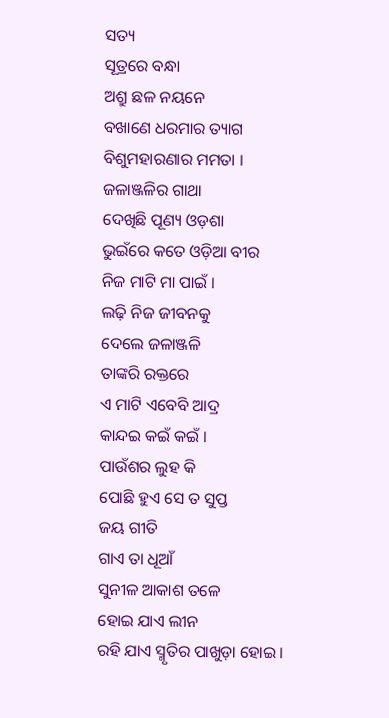ସତ୍ୟ
ସୂତ୍ରରେ ବନ୍ଧା
ଅଶ୍ରୁ ଛଳ ନୟନେ
ବଖାଣେ ଧରମାର ତ୍ୟାଗ
ବିଶୁମହାରଣାର ମମତା ।
ଜଳାଞ୍ଜଳିର ଗାଥା
ଦେଖିଛି ପୂଣ୍ୟ ଓଡ଼ଶା
ଭୁଇଁରେ କତେ ଓଡ଼ିଆ ବୀର
ନିଜ ମାଟି ମା ପାଇଁ ।
ଲଢ଼ି ନିଜ ଜୀବନକୁ
ଦେଲେ ଜଳାଞ୍ଜଳି
ତାଙ୍କରି ରକ୍ତରେ
ଏ ମାଟି ଏବେବି ଆଦ୍ର
କାନ୍ଦଇ କଇଁ କଇଁ ।
ପାଉଁଶର ଲୁହ କି
ପୋଛି ହୁଏ ସେ ତ ସୁପ୍ତ
ଜୟ ଗୀତି
ଗାଏ ତା ଧୂଆଁ
ସୁନୀଳ ଆକାଶ ତଳେ
ହୋଇ ଯାଏ ଲୀନ
ରହି ଯାଏ ସ୍ମୃତିର ପାଖୁଡ଼ା ହୋଇ ।